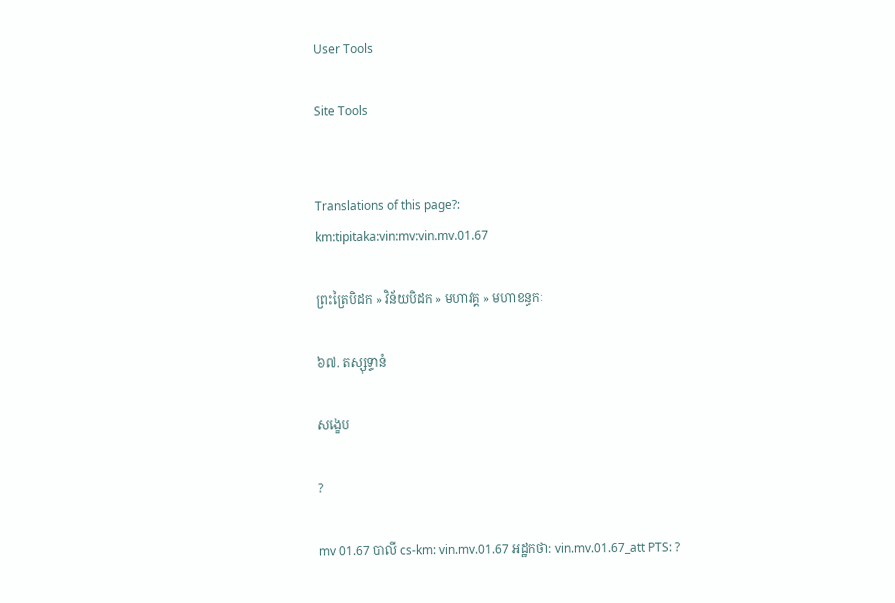User Tools

Site Tools


Translations of this page?:
km:tipitaka:vin:mv:vin.mv.01.67

ព្រះត្រៃបិដក » វិន័យបិដក » មហាវគ្គ » មហាខន្ធកៈ

៦៧. តស្សុទ្ទានំ

សង្ខេប

?

mv 01.67 បាលី cs-km: vin.mv.01.67 អដ្ឋកថា: vin.mv.01.67_att PTS: ?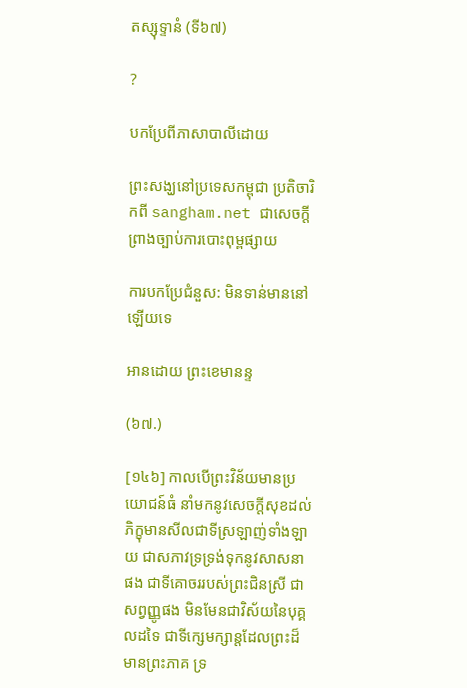តស្សុទ្ទានំ (ទី៦៧)

?

បកប្រែពីភាសាបាលីដោយ

ព្រះសង្ឃនៅប្រទេសកម្ពុជា ប្រតិចារិកពី sangham.net ជាសេចក្តីព្រាងច្បាប់ការបោះពុម្ពផ្សាយ

ការបកប្រែជំនួស: មិនទាន់មាននៅឡើយទេ

អានដោយ ព្រះខេមានន្ទ

(៦៧.)

[១៤៦] កាលបើព្រះវិន័យមានប្រយោជន៍ធំ នាំមកនូវសេចក្តីសុខដល់ភិក្ខុមានសីលជាទីស្រឡាញ់ទាំងឡាយ ជាសភាវទ្រទ្រង់ទុកនូវសាសនាផង ជាទីគោចររបស់ព្រះជិនស្រី ជាសព្វញ្ញូផង មិនមែនជាវិស័យនៃបុគ្គលដទៃ ជាទីក្សេមក្សាន្តដែលព្រះដ៏មានព្រះភាគ ទ្រ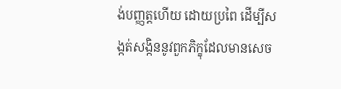ង់បញ្ញត្តហើយ ដោយប្រពៃ ដើម្បីសង្កត់សង្កិននូវពួកភិក្ខុដែលមានសេច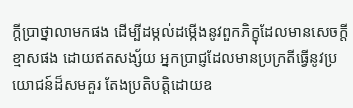ក្តីប្រាថ្នាលាមកផង ដើម្បីដម្កល់ដម្កើងនូវពួកភិក្ខុដែលមានសេចក្តីខ្មាសផង ដោយឥតសង្ស័យ អ្នកប្រាជ្ញដែលមានប្រក្រតីធ្វើនូវប្រយោជន៍ដ៏សមគួរ តែងប្រតិបត្តិដោយឧ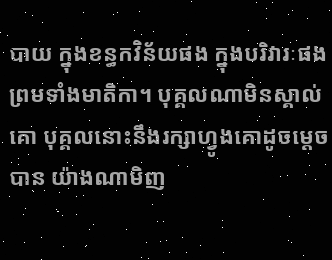បាយ ក្នុងខន្ធកវិន័យផង ក្នុងបរិវារៈផង ព្រមទាំងមាតិកា។ បុគ្គលណាមិនស្គាល់គោ បុគ្គលនោះនឹងរក្សាហ្វូងគោដូចម្តេចបាន យ៉ាងណាមិញ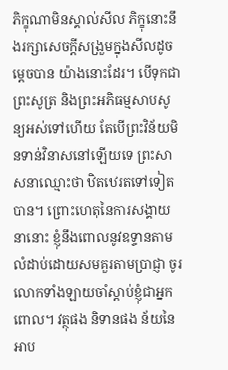ភិក្ខុណាមិនស្គាល់សីល ភិក្ខុនោះនឹងរក្សាសេចក្តីសង្រួមក្នុងសីលដូចម្តេចបាន យ៉ាងនោះដែរ។ បើទុកជាព្រះសូត្រ និងព្រះអភិធម្មសាបសូន្យអស់ទៅហើយ តែបើព្រះវិន័យមិនទាន់វិនាសនៅឡើយទេ ព្រះសាសនាឈ្មោះថា ឋិតឋេរតទៅទៀតបាន។ ព្រោះហេតុនៃការសង្គាយនានោះ ខ្ញុំនឹងពោលនូវឧទ្ទានតាមលំដាប់ដោយសមគួរតាមប្រាជ្ញា ចូរលោកទាំងឡាយចាំស្តាប់ខ្ញុំជាអ្នកពោល។ វត្ថុផង និទានផង ន័យនៃអាប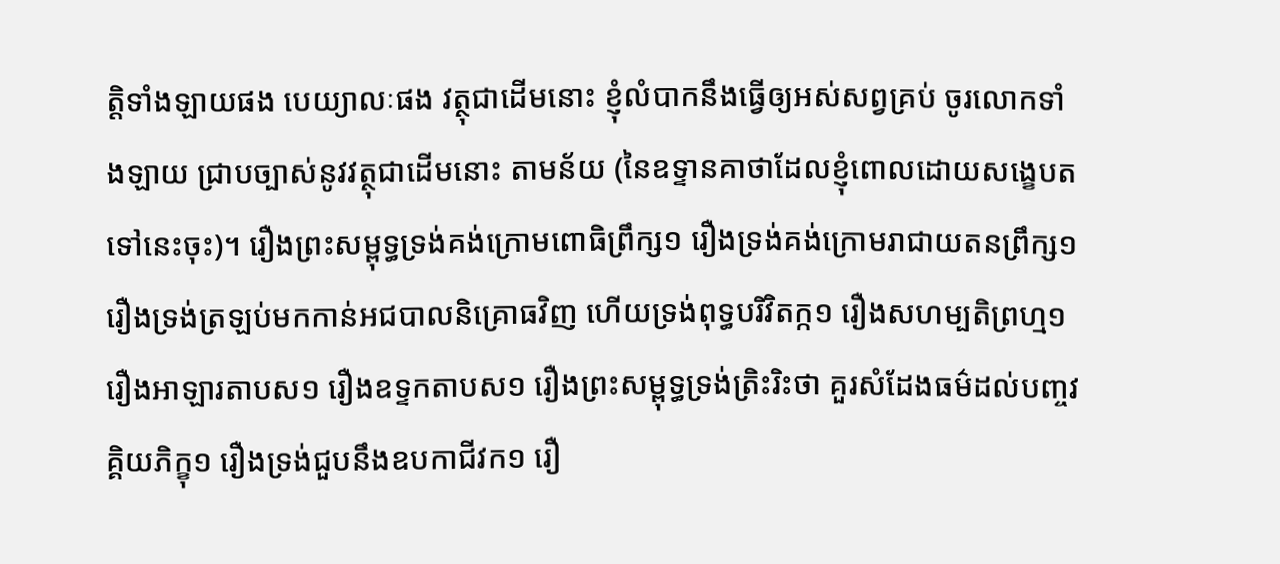ត្តិទាំងឡាយផង បេយ្យាលៈផង វត្ថុជាដើមនោះ ខ្ញុំលំបាកនឹងធ្វើឲ្យអស់សព្វគ្រប់ ចូរលោកទាំងឡាយ ជ្រាបច្បាស់នូវវត្ថុជាដើមនោះ តាមន័យ (នៃឧទ្ទានគាថាដែលខ្ញុំពោលដោយសង្ខេបតទៅនេះចុះ)។ រឿងព្រះសម្ពុទ្ធទ្រង់គង់ក្រោមពោធិព្រឹក្ស១ រឿងទ្រង់គង់ក្រោមរាជាយតនព្រឹក្ស១ រឿងទ្រង់ត្រឡប់មកកាន់អជបាលនិគ្រោធវិញ ហើយទ្រង់ពុទ្ធបរិវិតក្ក១ រឿងសហម្បតិព្រហ្ម១ រឿងអាឡារតាបស១ រឿងឧទ្ទកតាបស១ រឿងព្រះសម្ពុទ្ធទ្រង់ត្រិះរិះថា គួរសំដែងធម៌ដល់បញ្ចវគ្គិយភិក្ខុ១ រឿងទ្រង់ជួបនឹងឧបកាជីវក១ រឿ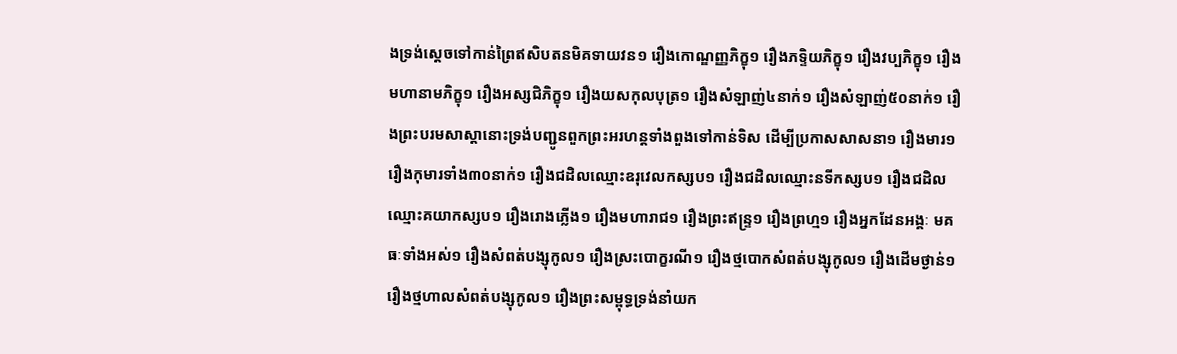ងទ្រង់ស្តេចទៅកាន់ព្រៃឥសិបតនមិគទាយវន១ រឿងកោណ្ឌញ្ញភិក្ខុ១ រឿងភទ្ទិយភិក្ខុ១ រឿងវប្បភិក្ខុ១ រឿងមហានាមភិក្ខុ១ រឿងអស្សជិភិក្ខុ១ រឿងយសកុលបុត្រ១ រឿងសំឡាញ់៤នាក់១ រឿងសំឡាញ់៥០នាក់១ រឿងព្រះបរមសាស្តានោះទ្រង់បញ្ជូនពួកព្រះអរហន្តទាំងពួងទៅកាន់ទិស ដើម្បីប្រកាសសាសនា១ រឿងមារ១ រឿងកុមារទាំង៣០នាក់១ រឿងជដិលឈ្មោះឧរុវេលកស្សប១ រឿងជដិលឈ្មោះនទីកស្សប១ រឿងជដិលឈ្មោះគយាកស្សប១ រឿងរោងភ្លើង១ រឿងមហារាជ១ រឿងព្រះឥន្ទ្រ១ រឿងព្រហ្ម១ រឿងអ្នកដែនអង្គៈ មគធៈទាំងអស់១ រឿងសំពត់បង្សុកូល១ រឿងស្រះបោក្ខរណី១ រឿងថ្មបោកសំពត់បង្សុកូល១ រឿងដើមថ្ងាន់១ រឿងថ្មហាលសំពត់បង្សុកូល១ រឿងព្រះសម្ពុទ្ធទ្រង់នាំយក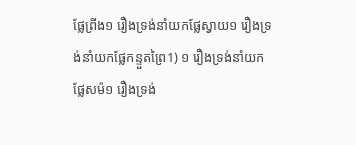ផ្លែព្រីង១ រឿងទ្រង់នាំយកផ្លែស្វាយ១ រឿងទ្រង់នាំយកផ្លែកន្ទួតព្រៃ1) ១ រឿងទ្រង់នាំយកផ្លែសម៉១ រឿងទ្រង់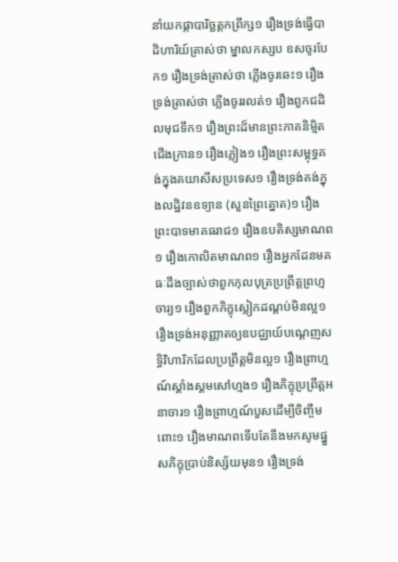នាំយកផ្កាបារិច្ឆត្តកព្រឹក្ស១ រឿងទ្រង់ធ្វើបាដិហារិយ៍ត្រាស់ថា ម្នាលកស្សប ឧសចូរបែក១ រឿងទ្រង់ត្រាស់ថា ភ្លើងចូរឆេះ១ រឿងទ្រង់ត្រាស់ថា ភ្លើងចូររលត់១ រឿងពួកជដិលមុជទឹក១ រឿងព្រះដ៏មានព្រះភាគនិម្មិតជើងក្រាន១ រឿងភ្លៀង១ រឿងព្រះសម្ពុទ្ធគង់ក្នុងគយាសីសប្រទេស១ រឿងទ្រង់គង់ក្នុងលដ្ឋិវនឧទ្យាន (សួនព្រៃត្នោត)១ រឿងព្រះបាទមាគធរាជ១ រឿងឧបតិស្សមាណព១ រឿងកោលិតមាណព១ រឿងអ្នកដែនមគធៈដឹងច្បាស់ថាពួកកុលបុត្រប្រព្រឹត្តព្រហ្មចារ្យ១ រឿងពួកភិក្ខុស្លៀកដណ្តប់មិនល្អ១ រឿងទ្រង់អនុញ្ញាតឲ្យឧបជ្ឈាយ៍បណ្តេញសទ្ធិវិហារិកដែលប្រព្រឹត្តមិនល្អ១ រឿងព្រាហ្មណ៍ស្គាំងស្គមសៅហ្មង១ រឿងភិក្ខុប្រព្រឹត្តអនាចារ១ រឿងព្រាហ្មណ៍បួសដើម្បីចិញ្ចឹមពោះ១ រឿងមាណពទើបតែនឹងមកសូមផ្នួសភិក្ខុប្រាប់និស្ស័យមុន១ រឿងទ្រង់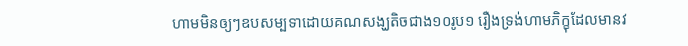ហាមមិនឲ្យៗឧបសម្បទាដោយគណសង្ឃតិចជាង១០រូប១ រឿងទ្រង់ហាមភិក្ខុដែលមានវ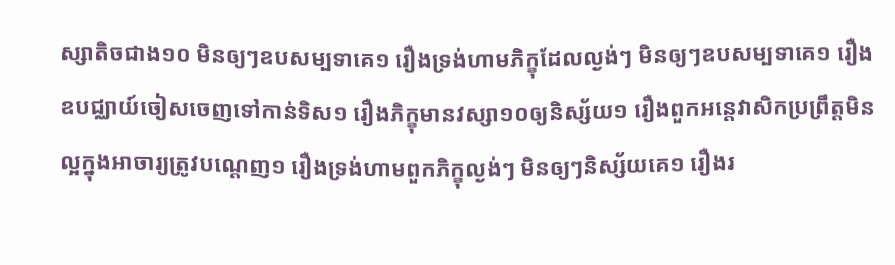ស្សាតិចជាង១០ មិនឲ្យៗឧបសម្បទាគេ១ រឿងទ្រង់ហាមភិក្ខុដែលល្ងង់ៗ មិនឲ្យៗឧបសម្បទាគេ១ រឿងឧបជ្ឈាយ៍ចៀសចេញទៅកាន់ទិស១ រឿងភិក្ខុមានវស្សា១០ឲ្យនិស្ស័យ១ រឿងពួកអន្តេវាសិកប្រព្រឹត្តមិនល្អក្នុងអាចារ្យត្រូវបណ្តេញ១ រឿងទ្រង់ហាមពួកភិក្ខុល្ងង់ៗ មិនឲ្យៗនិស្ស័យគេ១ រឿងរ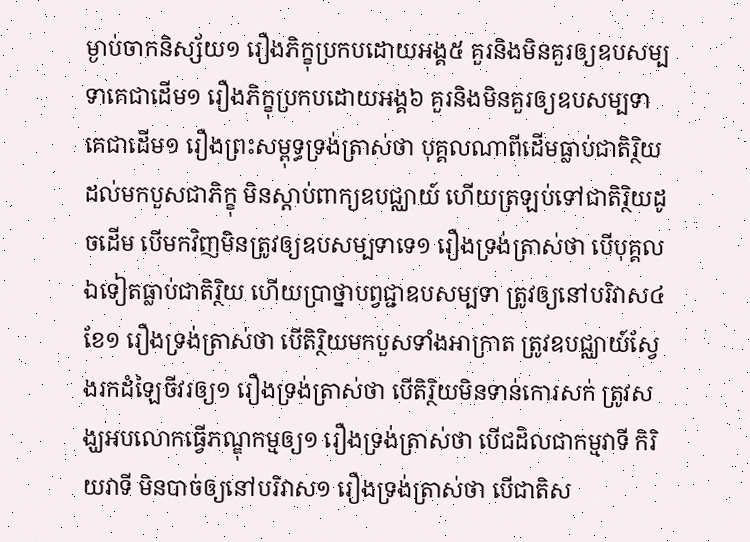ម្ងាប់ចាកនិស្ស័យ១ រឿងភិក្ខុប្រកបដោយអង្គ៥ គួរនិងមិនគួរឲ្យឧបសម្បទាគេជាដើម១ រឿងភិក្ខុប្រកបដោយអង្គ៦ គួរនិងមិនគួរឲ្យឧបសម្បទាគេជាដើម១ រឿងព្រះសម្ពុទ្ធទ្រង់ត្រាស់ថា បុគ្គលណាពីដើមធ្លាប់ជាតិរ្ថិយ ដល់មកបួសជាភិក្ខុ មិនស្តាប់ពាក្យឧបជ្ឈាយ៍ ហើយត្រឡប់ទៅជាតិរ្ថិយដូចដើម បើមកវិញមិនត្រូវឲ្យឧបសម្បទាទេ១ រឿងទ្រង់ត្រាស់ថា បើបុគ្គលឯទៀតធ្លាប់ជាតិរ្ថិយ ហើយប្រាថ្នាបព្វជ្ជាឧបសម្បទា ត្រូវឲ្យនៅបរិវាស៤ខែ១ រឿងទ្រង់ត្រាស់ថា បើតិរ្ថិយមកបួសទាំងអាក្រាត ត្រូវឧបជ្ឈាយ៍ស្វែងរកដំឡៃចីវរឲ្យ១ រឿងទ្រង់ត្រាស់ថា បើតិរ្ថិយមិនទាន់កោរសក់ ត្រូវសង្ឃអបលោកធ្វើភណ្ឌុកម្មឲ្យ១ រឿងទ្រង់ត្រាស់ថា បើជដិលជាកម្មវាទី កិរិយវាទី មិនបាច់ឲ្យនៅបរិវាស១ រឿងទ្រង់ត្រាស់ថា បើជាតិស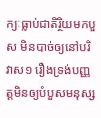ក្យៈធ្លាប់ជាតិរ្ថិយមកបួស មិនបាច់ឲ្យនៅបរិវាស១ រឿងទ្រង់បញ្ញត្តមិនឲ្យបំបួសមនុស្ស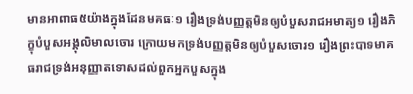មានអាពាធ៥យ៉ាងក្នុងដែនមគធៈ១ រឿងទ្រង់បញ្ញត្តមិនឲ្យបំបួសរាជអមាត្យ១ រឿងភិក្ខុបំបួសអង្គុលិមាលចោរ ក្រោយមកទ្រង់បញ្ញត្តមិនឲ្យបំបួសចោរ១ រឿងព្រះបាទមាគធរាជទ្រង់អនុញ្ញាតទោសដល់ពួកអ្នកបួសក្នុង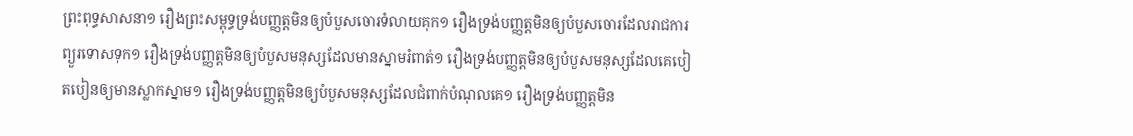ព្រះពុទ្ធសាសនា១ រឿងព្រះសម្ពុទ្ធទ្រង់បញ្ញត្តមិនឲ្យបំបួសចោរទំលាយគុក១ រឿងទ្រង់បញ្ញត្តមិនឲ្យបំបួសចោរដែលរាជការព្យួរទោសទុក១ រឿងទ្រង់បញ្ញត្តមិនឲ្យបំបួសមនុស្សដែលមានស្នាមរំពាត់១ រឿងទ្រង់បញ្ញត្តមិនឲ្យបំបួសមនុស្សដែលគេបៀតបៀនឲ្យមានស្លាកស្នាម១ រឿងទ្រង់បញ្ញត្តមិនឲ្យបំបួសមនុស្សដែលជំពាក់បំណុលគេ១ រឿងទ្រង់បញ្ញត្តមិន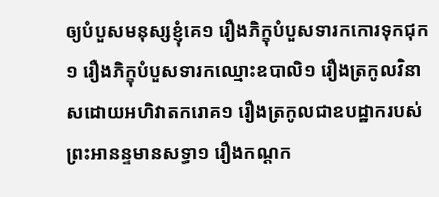ឲ្យបំបួសមនុស្សខ្ញុំគេ១ រឿងភិក្ខុបំបួសទារកកោរទុកជុក១ រឿងភិក្ខុបំបួសទារកឈ្មោះឧបាលិ១ រឿងត្រកូលវិនាសដោយអហិវាតករោគ១ រឿងត្រកូលជាឧបដ្ឋាករបស់ព្រះអានន្ទមានសទ្ធា១ រឿងកណ្តក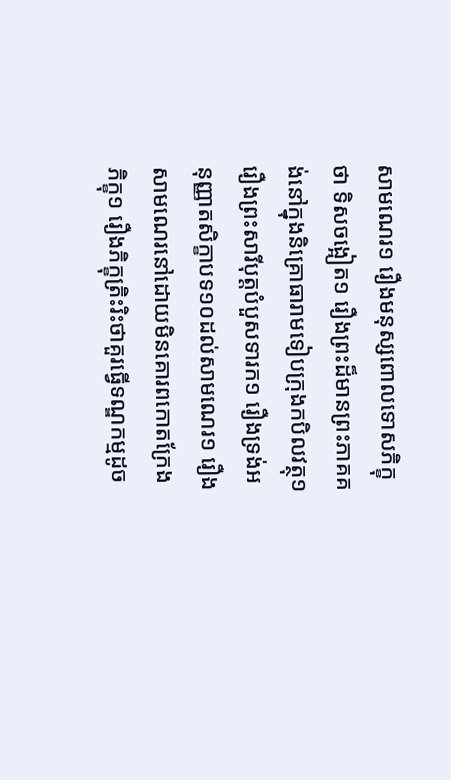សាមណេរ១ រឿងមនុស្សពោលទោសភិក្ខុថា ទិសចង្អៀត១ រឿងព្រះដ៏មានព្រះភាគគង់នៅក្នុងនិគ្រោធារាមទៀបក្រុងកបិលវត្ថុ១ រឿងព្រះសារីបុត្តបំបួសទារក១ រឿងទ្រង់អនុញ្ញាតសិក្ខាបទ១០ដល់សាមណេរ១ រឿងសាមណេរនៅដោយមិនគោរពកោតក្រែងភិក្ខុ១ រឿងភិក្ខុត្រិះរិះថាគួរធ្វើទណ្ឌកម្មដូច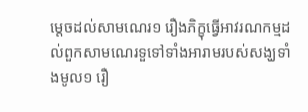ម្តេចដល់សាមណេរ១ រឿងភិក្ខុធ្វើអាវរណកម្មដល់ពួកសាមណេរទួទៅទាំងអារាមរបស់សង្ឃទាំងមូល១ រឿ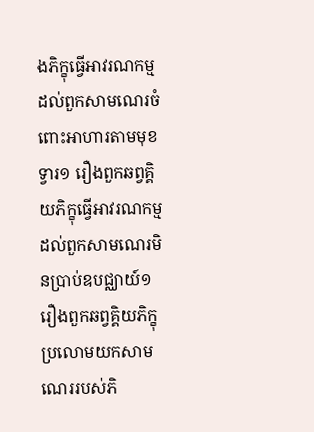ងភិក្ខុធ្វើអាវរណកម្មដល់ពួកសាមណេរចំពោះអាហារតាមមុខទ្វារ១ រឿងពួកឆព្វគ្គិយភិក្ខុធ្វើអាវរណកម្ម ដល់ពួកសាមណេរមិនប្រាប់ឧបជ្ឈាយ៍១ រឿងពួកឆព្វគ្គិយភិក្ខុប្រលោមយកសាមណេររបស់ភិ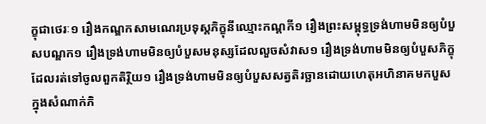ក្ខុជាថេរៈ១ រឿងកណ្ឌកសាមណេរប្រទុស្តភិក្ខុនីឈ្មោះកណ្តកី១ រឿងព្រះសម្ពុទ្ធទ្រង់ហាមមិនឲ្យបំបួសបណ្ឌក១ រឿងទ្រង់ហាមមិនឲ្យបំបួសមនុស្សដែលលួចសំវាស១ រឿងទ្រង់ហាមមិនឲ្យបំបួសភិក្ខុដែលរត់ទៅចូលពួកតិរ្ថិយ១ រឿងទ្រង់ហាមមិនឲ្យបំបួសសត្វតិរច្ឆានដោយហេតុអហិនាគមកបួសក្នុងសំណាក់ភិ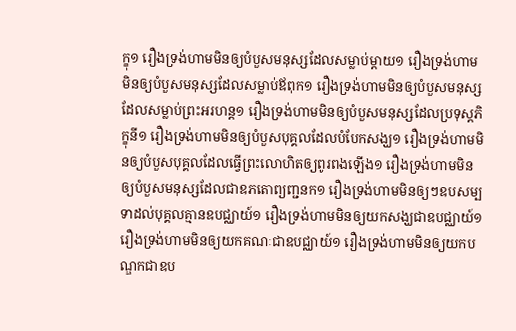ក្ខុ១ រឿងទ្រង់ហាមមិនឲ្យបំបួសមនុស្សដែលសម្លាប់ម្តាយ១ រឿងទ្រង់ហាមមិនឲ្យបំបួសមនុស្សដែលសម្លាប់ឪពុក១ រឿងទ្រង់ហាមមិនឲ្យបំបួសមនុស្សដែលសម្លាប់ព្រះអរហន្ត១ រឿងទ្រង់ហាមមិនឲ្យបំបួសមនុស្សដែលប្រទុស្តភិក្ខុនី១ រឿងទ្រង់ហាមមិនឲ្យបំបួសបុគ្គលដែលបំបែកសង្ឃ១ រឿងទ្រង់ហាមមិនឲ្យបំបួសបុគ្គលដែលធ្វើព្រះលោហិតឲ្យពូរពងឡើង១ រឿងទ្រង់ហាមមិនឲ្យបំបួសមនុស្សដែលជាឧភតោព្យញ្ជនក១ រឿងទ្រង់ហាមមិនឲ្យៗឧបសម្បទាដល់បុគ្គលគ្មានឧបជ្ឈាយ៍១ រឿងទ្រង់ហាមមិនឲ្យយកសង្ឃជាឧបជ្ឈាយ៍១ រឿងទ្រង់ហាមមិនឲ្យយកគណៈជាឧបជ្ឈាយ៍១ រឿងទ្រង់ហាមមិនឲ្យយកបណ្ឌកជាឧប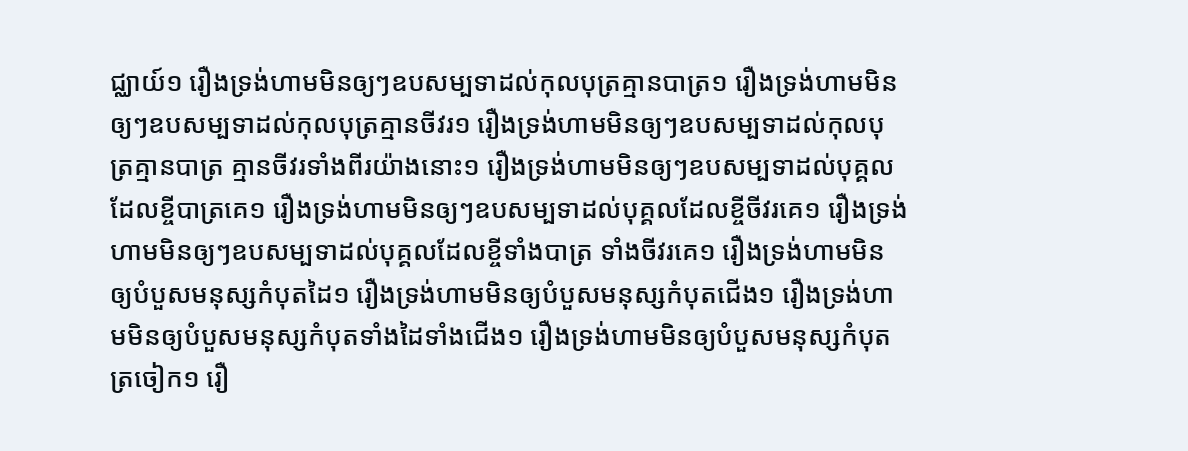ជ្ឈាយ៍១ រឿងទ្រង់ហាមមិនឲ្យៗឧបសម្បទាដល់កុលបុត្រគ្មានបាត្រ១ រឿងទ្រង់ហាមមិនឲ្យៗឧបសម្បទាដល់កុលបុត្រគ្មានចីវរ១ រឿងទ្រង់ហាមមិនឲ្យៗឧបសម្បទាដល់កុលបុត្រគ្មានបាត្រ គ្មានចីវរទាំងពីរយ៉ាងនោះ១ រឿងទ្រង់ហាមមិនឲ្យៗឧបសម្បទាដល់បុគ្គលដែលខ្ចីបាត្រគេ១ រឿងទ្រង់ហាមមិនឲ្យៗឧបសម្បទាដល់បុគ្គលដែលខ្ចីចីវរគេ១ រឿងទ្រង់ហាមមិនឲ្យៗឧបសម្បទាដល់បុគ្គលដែលខ្ចីទាំងបាត្រ ទាំងចីវរគេ១ រឿងទ្រង់ហាមមិនឲ្យបំបួសមនុស្សកំបុតដៃ១ រឿងទ្រង់ហាមមិនឲ្យបំបួសមនុស្សកំបុតជើង១ រឿងទ្រង់ហាមមិនឲ្យបំបួសមនុស្សកំបុតទាំងដៃទាំងជើង១ រឿងទ្រង់ហាមមិនឲ្យបំបួសមនុស្សកំបុតត្រចៀក១ រឿ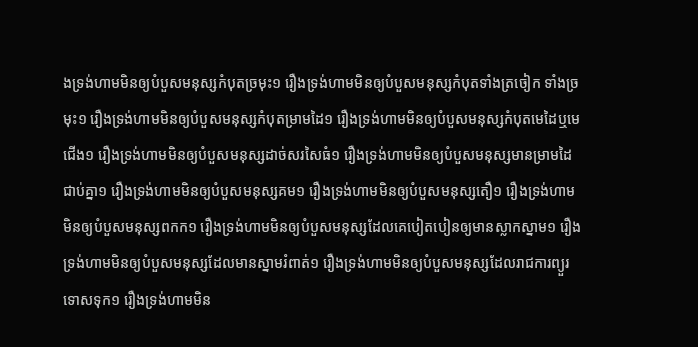ងទ្រង់ហាមមិនឲ្យបំបួសមនុស្សកំបុតច្រមុះ១ រឿងទ្រង់ហាមមិនឲ្យបំបួសមនុស្សកំបុតទាំងត្រចៀក ទាំងច្រមុះ១ រឿងទ្រង់ហាមមិនឲ្យបំបួសមនុស្សកំបុតម្រាមដៃ១ រឿងទ្រង់ហាមមិនឲ្យបំបួសមនុស្សកំបុតមេដៃឬមេជើង១ រឿងទ្រង់ហាមមិនឲ្យបំបួសមនុស្សដាច់សរសៃធំ១ រឿងទ្រង់ហាមមិនឲ្យបំបួសមនុស្សមានម្រាមដៃជាប់គ្នា១ រឿងទ្រង់ហាមមិនឲ្យបំបួសមនុស្សគម១ រឿងទ្រង់ហាមមិនឲ្យបំបួសមនុស្សតឿ១ រឿងទ្រង់ហាមមិនឲ្យបំបួសមនុស្សពកក១ រឿងទ្រង់ហាមមិនឲ្យបំបួសមនុស្សដែលគេបៀតបៀនឲ្យមានស្លាកស្នាម១ រឿងទ្រង់ហាមមិនឲ្យបំបួសមនុស្សដែលមានស្នាមរំពាត់១ រឿងទ្រង់ហាមមិនឲ្យបំបួសមនុស្សដែលរាជការព្យួរទោសទុក១ រឿងទ្រង់ហាមមិន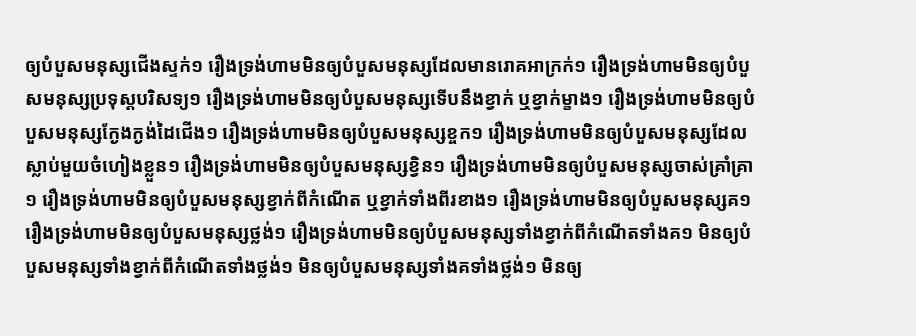ឲ្យបំបួសមនុស្សជើងស្ទក់១ រឿងទ្រង់ហាមមិនឲ្យបំបួសមនុស្សដែលមានរោគអាក្រក់១ រឿងទ្រង់ហាមមិនឲ្យបំបួសមនុស្សប្រទុស្តបរិសទ្យ១ រឿងទ្រង់ហាមមិនឲ្យបំបួសមនុស្សទើបនឹងខ្វាក់ ឬខ្វាក់ម្ខាង១ រឿងទ្រង់ហាមមិនឲ្យបំបួសមនុស្សក្ងែងក្ងង់ដៃជើង១ រឿងទ្រង់ហាមមិនឲ្យបំបួសមនុស្សខ្ចក១ រឿងទ្រង់ហាមមិនឲ្យបំបួសមនុស្សដែលស្លាប់មួយចំហៀងខ្លួន១ រឿងទ្រង់ហាមមិនឲ្យបំបួសមនុស្សខ្វិន១ រឿងទ្រង់ហាមមិនឲ្យបំបួសមនុស្សចាស់គ្រាំគ្រា១ រឿងទ្រង់ហាមមិនឲ្យបំបួសមនុស្សខ្វាក់ពីកំណើត ឬខ្វាក់ទាំងពីរខាង១ រឿងទ្រង់ហាមមិនឲ្យបំបួសមនុស្សគ១ រឿងទ្រង់ហាមមិនឲ្យបំបួសមនុស្សថ្លង់១ រឿងទ្រង់ហាមមិនឲ្យបំបួសមនុស្សទាំងខ្វាក់ពីកំណើតទាំងគ១ មិនឲ្យបំបួសមនុស្សទាំងខ្វាក់ពីកំណើតទាំងថ្លង់១ មិនឲ្យបំបួសមនុស្សទាំងគទាំងថ្លង់១ មិនឲ្យ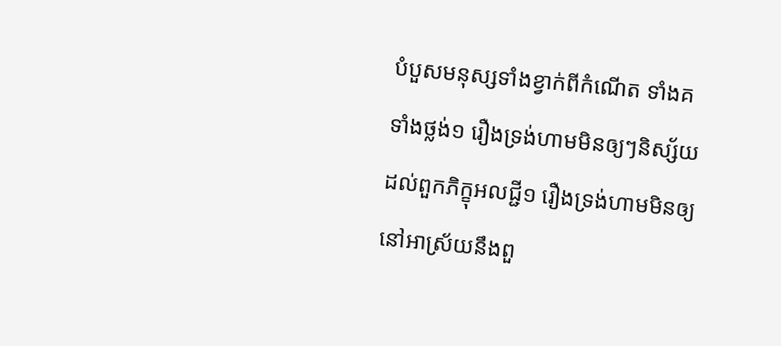បំបួសមនុស្សទាំងខ្វាក់ពីកំណើត ទាំងគ ទាំងថ្លង់១ រឿងទ្រង់ហាមមិនឲ្យៗនិស្ស័យដល់ពួកភិក្ខុអលជ្ជី១ រឿងទ្រង់ហាមមិនឲ្យនៅអាស្រ័យនឹងពួ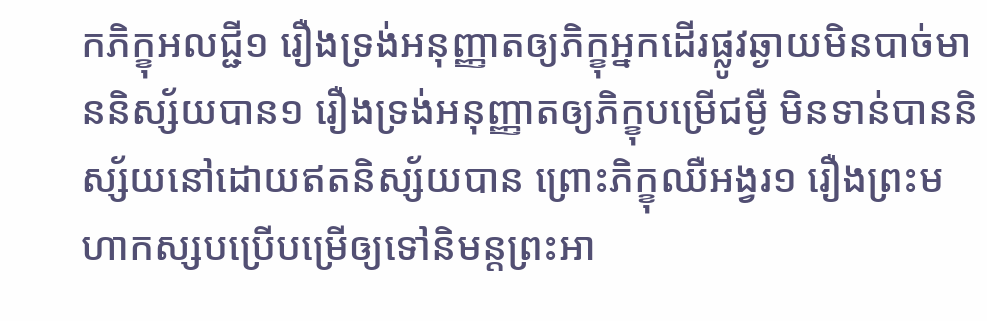កភិក្ខុអលជ្ជី១ រឿងទ្រង់អនុញ្ញាតឲ្យភិក្ខុអ្នកដើរផ្លូវឆ្ងាយមិនបាច់មាននិស្ស័យបាន១ រឿងទ្រង់អនុញ្ញាតឲ្យភិក្ខុបម្រើជម្ងឺ មិនទាន់បាននិស្ស័យនៅដោយឥតនិស្ស័យបាន ព្រោះភិក្ខុឈឺអង្វរ១ រឿងព្រះមហាកស្សបប្រើបម្រើឲ្យទៅនិមន្តព្រះអា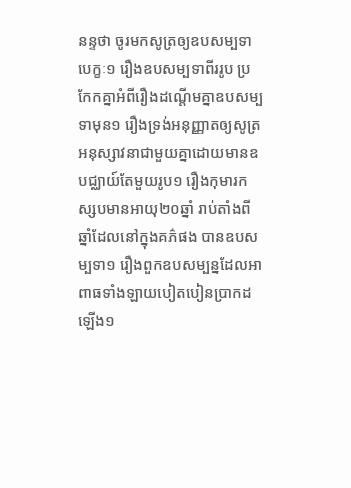នន្ទថា ចូរមកសូត្រឲ្យឧបសម្បទាបេក្ខៈ១ រឿងឧបសម្បទាពីររូប ប្រកែកគ្នាអំពីរឿងដណ្តើមគ្នាឧបសម្បទាមុន១ រឿងទ្រង់អនុញ្ញាតឲ្យសូត្រអនុស្សាវនាជាមួយគ្នាដោយមានឧបជ្ឈាយ៍តែមួយរូប១ រឿងកុមារកស្សបមានអាយុ២០ឆ្នាំ រាប់តាំងពីឆ្នាំដែលនៅក្នុងគភ៌ផង បានឧបសម្បទា១ រឿងពួកឧបសម្បន្នដែលអាពាធទាំងឡាយបៀតបៀនប្រាកដឡើង១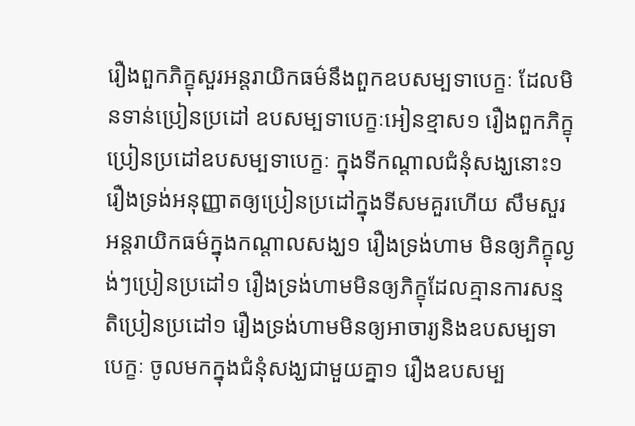រឿងពួកភិក្ខុសួរអន្តរាយិកធម៌នឹងពួកឧបសម្បទាបេក្ខៈ ដែលមិនទាន់ប្រៀនប្រដៅ ឧបសម្បទាបេក្ខៈអៀនខ្មាស១ រឿងពួកភិក្ខុប្រៀនប្រដៅឧបសម្បទាបេក្ខៈ ក្នុងទីកណ្តាលជំនុំសង្ឃនោះ១ រឿងទ្រង់អនុញ្ញាតឲ្យប្រៀនប្រដៅក្នុងទីសមគួរហើយ សឹមសួរអន្តរាយិកធម៌ក្នុងកណ្តាលសង្ឃ១ រឿងទ្រង់ហាម មិនឲ្យភិក្ខុល្ងង់ៗប្រៀនប្រដៅ១ រឿងទ្រង់ហាមមិនឲ្យភិក្ខុដែលគ្មានការសន្មតិប្រៀនប្រដៅ១ រឿងទ្រង់ហាមមិនឲ្យអាចារ្យនិងឧបសម្បទាបេក្ខៈ ចូលមកក្នុងជំនុំសង្ឃជាមួយគ្នា១ រឿងឧបសម្ប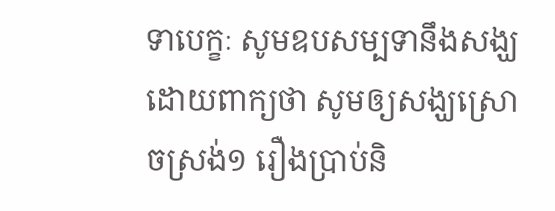ទាបេក្ខៈ សូមឧបសម្បទានឹងសង្ឃដោយពាក្យថា សូមឲ្យសង្ឃស្រោចស្រង់១ រឿងប្រាប់និ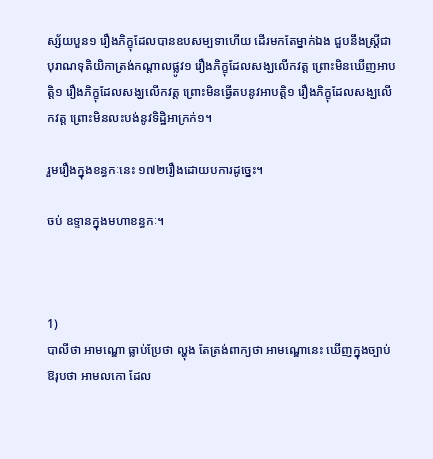ស្ស័យបួន១ រឿងភិក្ខុដែលបានឧបសម្បទាហើយ ដើរមកតែម្នាក់ឯង ជួបនឹងស្រ្តីជាបុរាណទុតិយិកាត្រង់កណ្តាលផ្លូវ១ រឿងភិក្ខុដែលសង្ឃលើកវត្ត ព្រោះមិនឃើញអាបត្តិ១ រឿងភិក្ខុដែលសង្ឃលើកវត្ត ព្រោះមិនធ្វើតបនូវអាបត្តិ១ រឿងភិក្ខុដែលសង្ឃលើកវត្ត ព្រោះមិនលះបង់នូវទិដ្ឋិអាក្រក់១។

រួមរឿងក្នុងខន្ធកៈនេះ ១៧២រឿងដោយបការដូច្នេះ។

ចប់ ឧទ្ទានក្នុងមហាខន្ធកៈ។



1)
បាលីថា អាមណ្ឌោ ធ្លាប់ប្រែថា ល្ហុង តែត្រង់ពាក្យថា អាមណ្ឌោនេះ ឃើញក្នុងច្បាប់ឱរុបថា អាមលកោ ដែល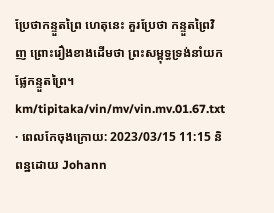ប្រែថាកន្ទួតព្រៃ ហេតុនេះ គួរប្រែថា កន្ទួតព្រៃវិញ ព្រោះរឿងខាងដើមថា ព្រះសម្ពុទ្ធទ្រង់នាំយកផ្លែកន្ទួតព្រៃ។
km/tipitaka/vin/mv/vin.mv.01.67.txt · ពេលកែចុងក្រោយ: 2023/03/15 11:15 និពន្ឋដោយ Johann